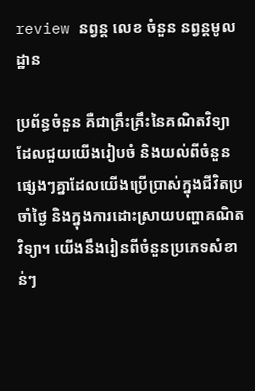review នព្វន្ត លេខ ចំនួន នព្វន្តមូលដ្ឋាន

ប្រព័ន្ធចំនួន គឺជាគ្រឹះគ្រឹះនៃគណិតវិទ្យា ដែលជួយយើងរៀបចំ និងយល់ពីចំនួនផ្សេងៗគ្នាដែលយើងប្រើប្រាស់ក្នុងជីវិតប្រចាំថ្ងៃ និងក្នុងការដោះស្រាយបញ្ហាគណិតវិទ្យា។ យើងនឹងរៀនពីចំនួនប្រភេទសំខាន់ៗ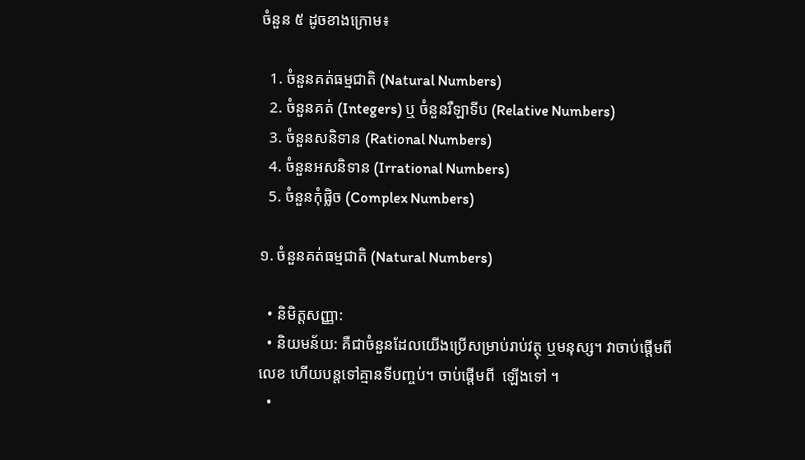ចំនួន ៥ ដូចខាងក្រោម៖

  1. ចំនួនគត់ធម្មជាតិ (Natural Numbers)
  2. ចំនួនគត់ (Integers) ឬ ចំនួនរឺឡាទីប (Relative Numbers)
  3. ចំនួនសនិទាន (Rational Numbers)
  4. ចំនួនអសនិទាន (Irrational Numbers)
  5. ចំនួនកុំផ្លិច (Complex Numbers)

១. ចំនួនគត់ធម្មជាតិ (Natural Numbers)

  • និមិត្តសញ្ញា:
  • និយមន័យ: គឺជាចំនួនដែលយើងប្រើសម្រាប់រាប់វត្ថុ ឬមនុស្ស។ វាចាប់ផ្តើមពីលេខ ហើយបន្តទៅគ្មានទីបញ្ចប់។ ចាប់ផ្តើមពី  ឡើងទៅ ។
  •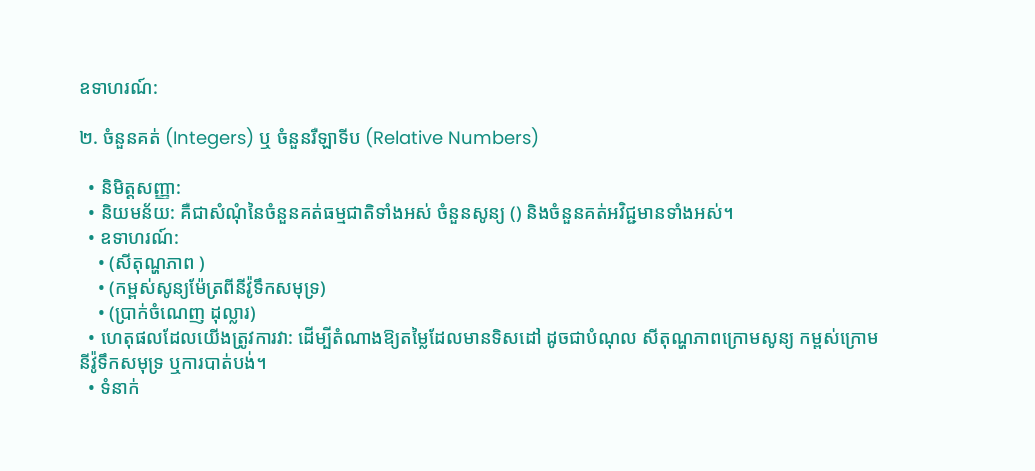ឧទាហរណ៍:

២. ចំនួនគត់ (Integers) ឬ ចំនួនរឺឡាទីប (Relative Numbers)

  • និមិត្តសញ្ញា:
  • និយមន័យ: គឺជាសំណុំនៃចំនួនគត់ធម្មជាតិទាំងអស់ ចំនួនសូន្យ () និងចំនួនគត់អវិជ្ជមានទាំងអស់។
  • ឧទាហរណ៍:
    • (សីតុណ្ហភាព )
    • (កម្ពស់សូន្យម៉ែត្រពីនីវ៉ូទឹកសមុទ្រ)
    • (ប្រាក់ចំណេញ ដុល្លារ)
  • ហេតុផលដែលយើងត្រូវការវា: ដើម្បីតំណាងឱ្យតម្លៃដែលមានទិសដៅ ដូចជាបំណុល សីតុណ្ហភាពក្រោមសូន្យ កម្ពស់ក្រោមនីវ៉ូទឹកសមុទ្រ ឬការបាត់បង់។
  • ទំនាក់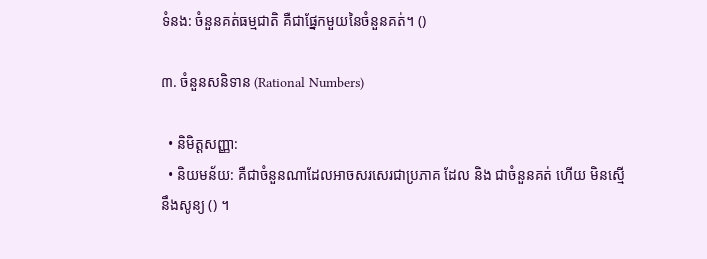ទំនង: ចំនួនគត់ធម្មជាតិ គឺជាផ្នែកមួយនៃចំនួនគត់។ ()

៣. ចំនួនសនិទាន (Rational Numbers)

  • និមិត្តសញ្ញា:
  • និយមន័យ: គឺជាចំនួនណាដែលអាចសរសេរជាប្រភាគ ដែល និង ជាចំនួនគត់ ហើយ មិនស្មើនឹងសូន្យ () ។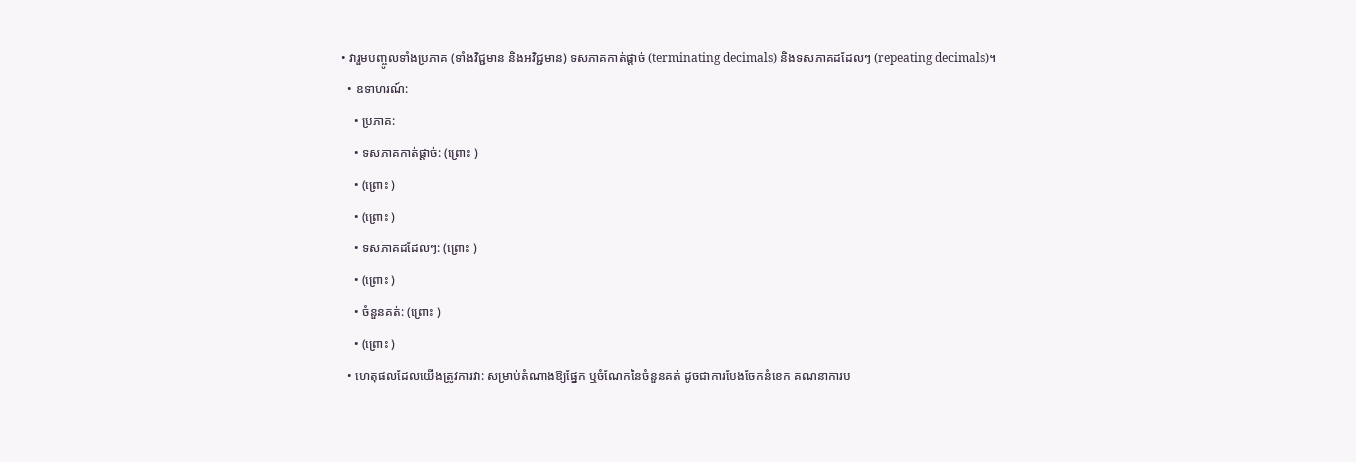• វារួមបញ្ចូលទាំងប្រភាគ (ទាំងវិជ្ជមាន និងអវិជ្ជមាន) ទសភាគកាត់ផ្តាច់ (terminating decimals) និងទសភាគដដែលៗ (repeating decimals)។
  • ឧទាហរណ៍:
    • ប្រភាគ:
    • ទសភាគកាត់ផ្តាច់: (ព្រោះ )
    • (ព្រោះ )
    • (ព្រោះ )
    • ទសភាគដដែលៗ: (ព្រោះ )
    • (ព្រោះ )
    • ចំនួនគត់: (ព្រោះ )
    • (ព្រោះ )
  • ហេតុផលដែលយើងត្រូវការវា: សម្រាប់តំណាងឱ្យផ្នែក ឬចំណែកនៃចំនួនគត់ ដូចជាការបែងចែកនំខេក គណនាការប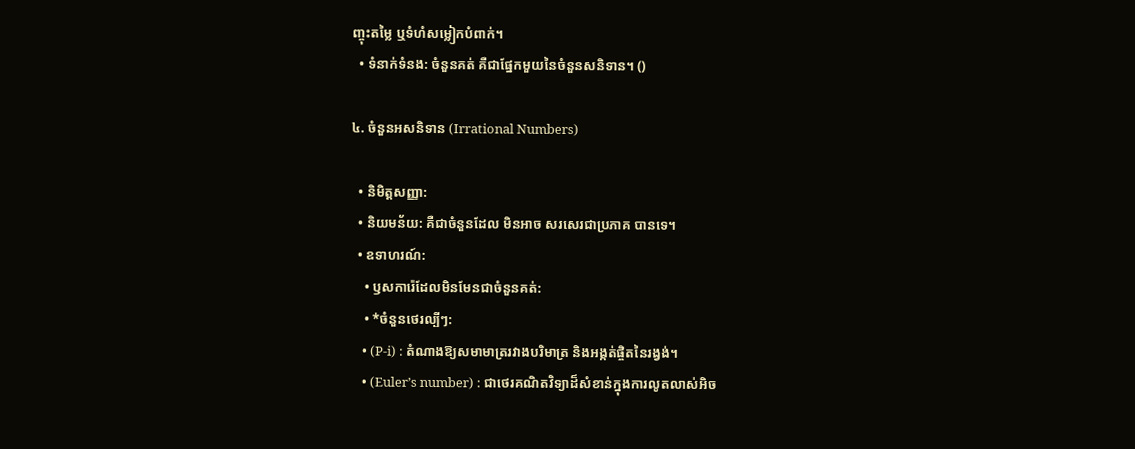ញ្ចុះតម្លៃ ឬទំហំសម្លៀកបំពាក់។
  • ទំនាក់ទំនង: ចំនួនគត់ គឺជាផ្នែកមួយនៃចំនួនសនិទាន។ ()

៤. ចំនួនអសនិទាន (Irrational Numbers)

  • និមិត្តសញ្ញា:
  • និយមន័យ: គឺជាចំនួនដែល មិនអាច សរសេរជាប្រភាគ បានទេ។
  • ឧទាហរណ៍:
    • ឫសការ៉េដែលមិនមែនជាចំនួនគត់:
    • *ចំនួនថេរល្បីៗ:
    • (P-i) : តំណាងឱ្យសមាមាត្ររវាងបរិមាត្រ និងអង្កត់ផ្ចិតនៃរង្វង់។
    • (Euler’s number) : ជាថេរគណិតវិទ្យាដ៏សំខាន់ក្នុងការលូតលាស់អិច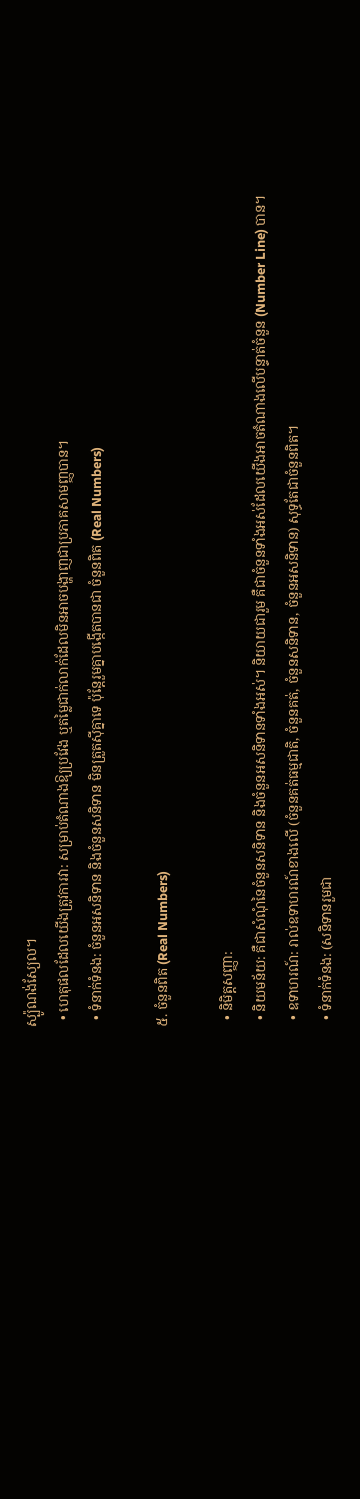ស្ប៉ូណង់ស្យែល។
  • ហេតុផលដែលយើងត្រូវការវា: សម្រាប់តំណាងឱ្យប្រវែង ឬតម្លៃជាក់លាក់ដែលមិនអាចបង្ហាញជាប្រភាគសាមញ្ញបាន។
  • ទំនាក់ទំនង: ចំនួនអសនិទាន និងចំនួនសនិទាន មិនត្រួតស៊ីគ្នាទេ ប៉ុន្តែរួមគ្នាបង្កើតបានជា ចំនួនពិត (Real Numbers)

៥. ចំនួនពិត (Real Numbers)

  • និមិត្តសញ្ញា:
  • និយមន័យ: គឺជាសំណុំនៃចំនួនសនិទាន និងចំនួនអសនិទានទាំងអស់។ និយាយជារួម គឺជាចំនួនទាំងអស់ដែលយើងអាចតំណាងលើបន្ទាត់ចំនួន (Number Line) បាន។
  • ឧទាហរណ៍: រាល់ឧទាហរណ៍ខាងលើ (ចំនួនគត់ធម្មជាតិ, ចំនួនគត់, ចំនួនសនិទាន, ចំនួនអសនិទាន) សុទ្ធតែជាចំនួនពិត។
  • ទំនាក់ទំនង: (សនិទានរួមជា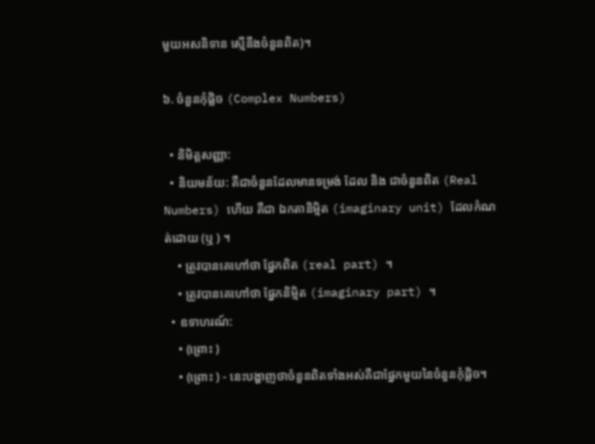មួយអសនិទាន ស្មើនឹងចំនួនពិត)។

៦. ចំនួនកុំផ្លិច (Complex Numbers)

  • និមិត្តសញ្ញា:
  • និយមន័យ: គឺជាចំនួនដែលមានទម្រង់ ដែល និង ជាចំនួនពិត (Real Numbers) ហើយ គឺជា ឯកតានិម្មិត (imaginary unit) ដែលកំណត់ដោយ (ឬ ) ។
    • ត្រូវបានគេហៅថា ផ្នែកពិត (real part) ។
    • ត្រូវបានគេហៅថា ផ្នែកនិម្មិត (imaginary part) ។
  • ឧទាហរណ៍:
    • (ព្រោះ )
    • (ព្រោះ ) - នេះបង្ហាញថាចំនួនពិតទាំងអស់គឺជាផ្នែកមួយនៃចំនួនកុំផ្លិច។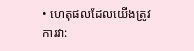• ហេតុផលដែលយើងត្រូវការវា: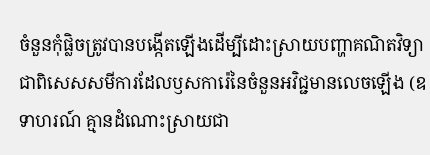ចំនួនកុំផ្លិចត្រូវបានបង្កើតឡើងដើម្បីដោះស្រាយបញ្ហាគណិតវិទ្យា ជាពិសេសសមីការដែលឫសការ៉េនៃចំនួនអវិជ្ជមានលេចឡើង (ឧទាហរណ៍ គ្មានដំណោះស្រាយជា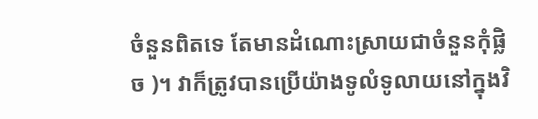ចំនួនពិតទេ តែមានដំណោះស្រាយជាចំនួនកុំផ្លិច )។ វាក៏ត្រូវបានប្រើយ៉ាងទូលំទូលាយនៅក្នុងវិ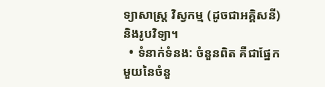ទ្យាសាស្ត្រ វិស្វកម្ម (ដូចជាអគ្គិសនី) និងរូបវិទ្យា។
  • ទំនាក់ទំនង: ចំនួនពិត គឺជាផ្នែកមួយនៃចំនួ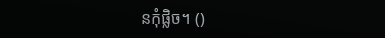នកុំផ្លិច។ ()